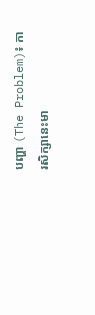បញ្ហា (The Problem)៖ ការសិក្សានេះមា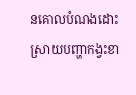នគោលបំណងដោះស្រាយបញ្ហាកង្វះខា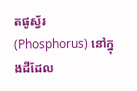តផូស្វ័រ (Phosphorus) នៅក្នុងដីដែល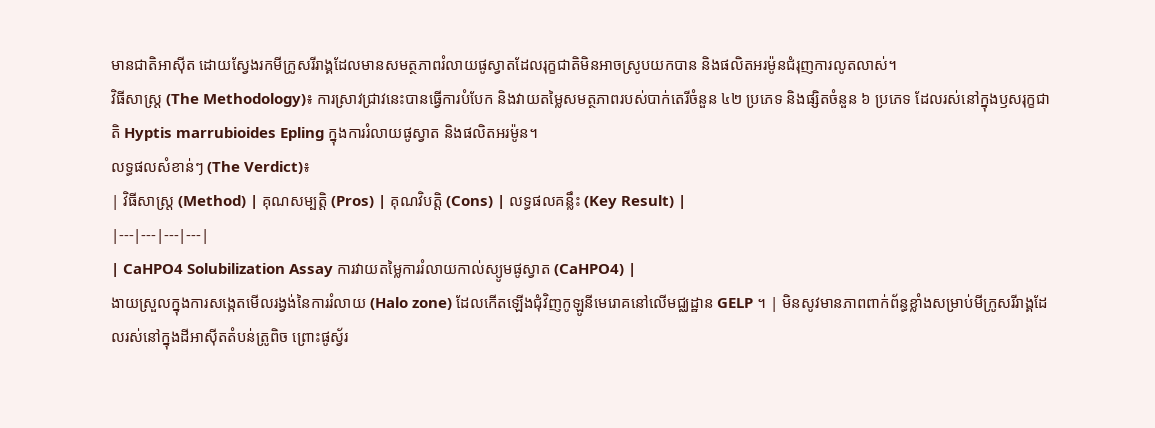មានជាតិអាស៊ីត ដោយស្វែងរកមីក្រូសរីរាង្គដែលមានសមត្ថភាពរំលាយផូស្វាតដែលរុក្ខជាតិមិនអាចស្រូបយកបាន និងផលិតអរម៉ូនជំរុញការលូតលាស់។
វិធីសាស្ត្រ (The Methodology)៖ ការស្រាវជ្រាវនេះបានធ្វើការបំបែក និងវាយតម្លៃសមត្ថភាពរបស់បាក់តេរីចំនួន ៤២ ប្រភេទ និងផ្សិតចំនួន ៦ ប្រភេទ ដែលរស់នៅក្នុងឫសរុក្ខជាតិ Hyptis marrubioides Epling ក្នុងការរំលាយផូស្វាត និងផលិតអរម៉ូន។
លទ្ធផលសំខាន់ៗ (The Verdict)៖
| វិធីសាស្ត្រ (Method) | គុណសម្បត្តិ (Pros) | គុណវិបត្តិ (Cons) | លទ្ធផលគន្លឹះ (Key Result) |
|---|---|---|---|
| CaHPO4 Solubilization Assay ការវាយតម្លៃការរំលាយកាល់ស្យូមផូស្វាត (CaHPO4) |
ងាយស្រួលក្នុងការសង្កេតមើលរង្វង់នៃការរំលាយ (Halo zone) ដែលកើតឡើងជុំវិញកូឡូនីមេរោគនៅលើមជ្ឈដ្ឋាន GELP ។ | មិនសូវមានភាពពាក់ព័ន្ធខ្លាំងសម្រាប់មីក្រូសរីរាង្គដែលរស់នៅក្នុងដីអាស៊ីតតំបន់ត្រូពិច ព្រោះផូស្វ័រ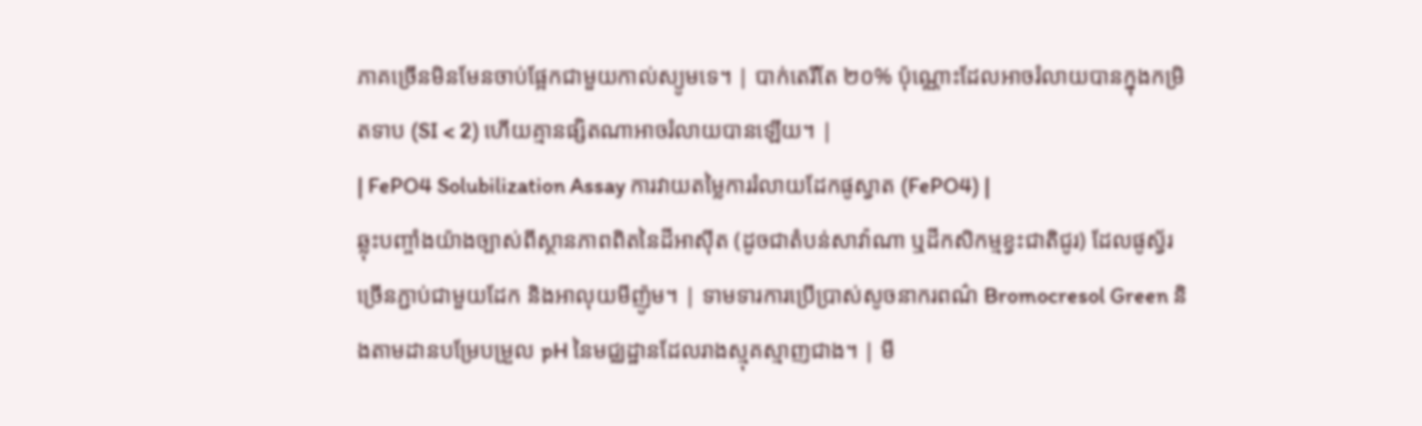ភាគច្រើនមិនមែនចាប់ផ្អែកជាមួយកាល់ស្យូមទេ។ | បាក់តេរីតែ ២០% ប៉ុណ្ណោះដែលអាចរំលាយបានក្នុងកម្រិតទាប (SI < 2) ហើយគ្មានផ្សិតណាអាចរំលាយបានឡើយ។ |
| FePO4 Solubilization Assay ការវាយតម្លៃការរំលាយដែកផូស្វាត (FePO4) |
ឆ្លុះបញ្ចាំងយ៉ាងច្បាស់ពីស្ថានភាពពិតនៃដីអាស៊ីត (ដូចជាតំបន់សាវ៉ាណា ឬដីកសិកម្មខ្វះជាតិជូរ) ដែលផូស្វ័រច្រើនភ្ជាប់ជាមួយដែក និងអាលុយមីញ៉ូម។ | ទាមទារការប្រើប្រាស់សូចនាករពណ៌ Bromocresol Green និងតាមដានបម្រែបម្រួល pH នៃមជ្ឈដ្ឋានដែលរាងស្មុគស្មាញជាង។ | មី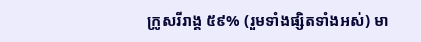ក្រូសរីរាង្គ ៥៩% (រួមទាំងផ្សិតទាំងអស់) មា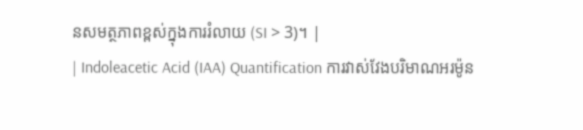នសមត្ថភាពខ្ពស់ក្នុងការរំលាយ (SI > 3)។ |
| Indoleacetic Acid (IAA) Quantification ការវាស់វែងបរិមាណអរម៉ូន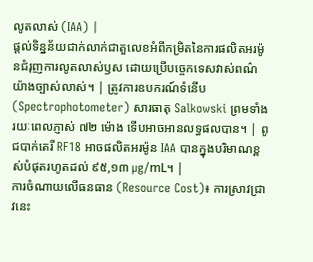លូតលាស់ (IAA) |
ផ្តល់ទិន្នន័យជាក់លាក់ជាតួលេខអំពីកម្រិតនៃការផលិតអរម៉ូនជំរុញការលូតលាស់ឫស ដោយប្រើបច្ចេកទេសវាស់ពណ៌យ៉ាងច្បាស់លាស់។ | ត្រូវការឧបករណ៍ទំនើប (Spectrophotometer) សារធាតុ Salkowski ព្រមទាំងរយៈពេលភ្ញាស់ ៧២ ម៉ោង ទើបអាចអានលទ្ធផលបាន។ | ពូជបាក់តេរី RF18 អាចផលិតអរម៉ូន IAA បានក្នុងបរិមាណខ្ពស់បំផុតរហូតដល់ ៩៥,១៣ µg/mL។ |
ការចំណាយលើធនធាន (Resource Cost)៖ ការស្រាវជ្រាវនេះ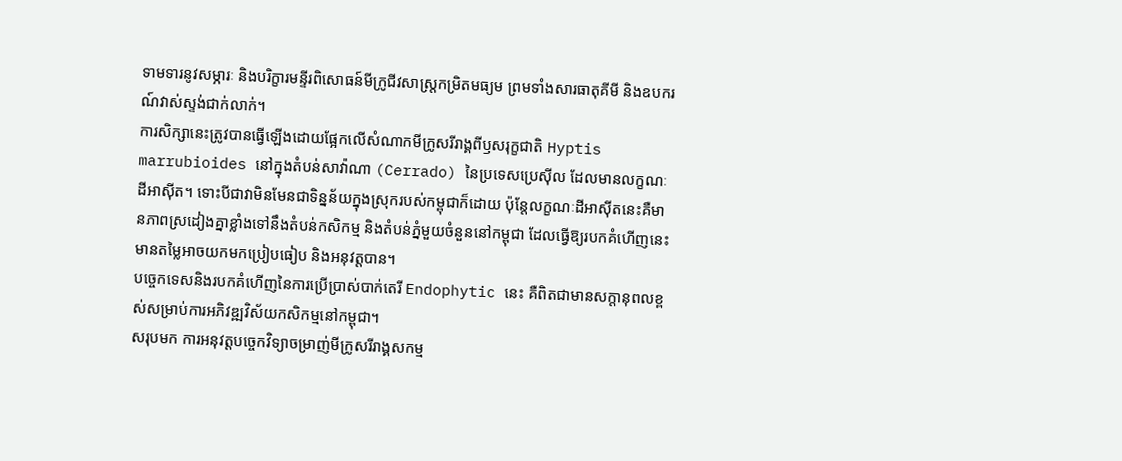ទាមទារនូវសម្ភារៈ និងបរិក្ខារមន្ទីរពិសោធន៍មីក្រូជីវសាស្ត្រកម្រិតមធ្យម ព្រមទាំងសារធាតុគីមី និងឧបករណ៍វាស់ស្ទង់ជាក់លាក់។
ការសិក្សានេះត្រូវបានធ្វើឡើងដោយផ្អែកលើសំណាកមីក្រូសរីរាង្គពីឫសរុក្ខជាតិ Hyptis marrubioides នៅក្នុងតំបន់សាវ៉ាណា (Cerrado) នៃប្រទេសប្រេស៊ីល ដែលមានលក្ខណៈដីអាស៊ីត។ ទោះបីជាវាមិនមែនជាទិន្នន័យក្នុងស្រុករបស់កម្ពុជាក៏ដោយ ប៉ុន្តែលក្ខណៈដីអាស៊ីតនេះគឺមានភាពស្រដៀងគ្នាខ្លាំងទៅនឹងតំបន់កសិកម្ម និងតំបន់ភ្នំមួយចំនួននៅកម្ពុជា ដែលធ្វើឱ្យរបកគំហើញនេះមានតម្លៃអាចយកមកប្រៀបធៀប និងអនុវត្តបាន។
បច្ចេកទេសនិងរបកគំហើញនៃការប្រើប្រាស់បាក់តេរី Endophytic នេះ គឺពិតជាមានសក្តានុពលខ្ពស់សម្រាប់ការអភិវឌ្ឍវិស័យកសិកម្មនៅកម្ពុជា។
សរុបមក ការអនុវត្តបច្ចេកវិទ្យាចម្រាញ់មីក្រូសរីរាង្គសកម្ម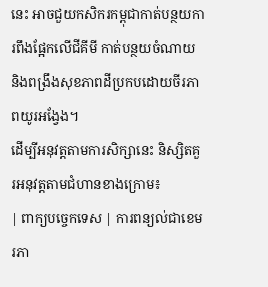នេះ អាចជួយកសិករកម្ពុជាកាត់បន្ថយការពឹងផ្អែកលើជីគីមី កាត់បន្ថយចំណាយ និងពង្រឹងសុខភាពដីប្រកបដោយចីរភាពយូរអង្វែង។
ដើម្បីអនុវត្តតាមការសិក្សានេះ និស្សិតគួរអនុវត្តតាមជំហានខាងក្រោម៖
| ពាក្យបច្ចេកទេស | ការពន្យល់ជាខេមរភា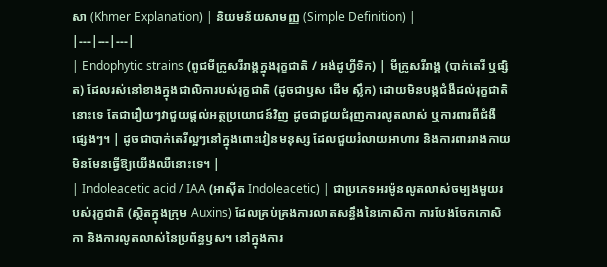សា (Khmer Explanation) | និយមន័យសាមញ្ញ (Simple Definition) |
|---|---|---|
| Endophytic strains (ពូជមីក្រូសរីរាង្គក្នុងរុក្ខជាតិ / អង់ដូហ្វីទិក) | មីក្រូសរីរាង្គ (បាក់តេរី ឬផ្សិត) ដែលរស់នៅខាងក្នុងជាលិការបស់រុក្ខជាតិ (ដូចជាឫស ដើម ស្លឹក) ដោយមិនបង្កជំងឺដល់រុក្ខជាតិនោះទេ តែជារឿយៗវាជួយផ្តល់អត្ថប្រយោជន៍វិញ ដូចជាជួយជំរុញការលូតលាស់ ឬការពារពីជំងឺផ្សេងៗ។ | ដូចជាបាក់តេរីល្អៗនៅក្នុងពោះវៀនមនុស្ស ដែលជួយរំលាយអាហារ និងការពាររាងកាយ មិនមែនធ្វើឱ្យយើងឈឺនោះទេ។ |
| Indoleacetic acid / IAA (អាស៊ីត Indoleacetic) | ជាប្រភេទអរម៉ូនលូតលាស់ចម្បងមួយរបស់រុក្ខជាតិ (ស្ថិតក្នុងក្រុម Auxins) ដែលគ្រប់គ្រងការលាតសន្ធឹងនៃកោសិកា ការបែងចែកកោសិកា និងការលូតលាស់នៃប្រព័ន្ធឫស។ នៅក្នុងការ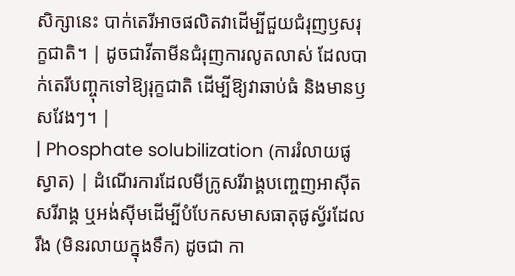សិក្សានេះ បាក់តេរីអាចផលិតវាដើម្បីជួយជំរុញឫសរុក្ខជាតិ។ | ដូចជាវីតាមីនជំរុញការលូតលាស់ ដែលបាក់តេរីបញ្ចុកទៅឱ្យរុក្ខជាតិ ដើម្បីឱ្យវាឆាប់ធំ និងមានឫសវែងៗ។ |
| Phosphate solubilization (ការរំលាយផូស្វាត) | ដំណើរការដែលមីក្រូសរីរាង្គបញ្ចេញអាស៊ីតសរីរាង្គ ឬអង់ស៊ីមដើម្បីបំបែកសមាសធាតុផូស្វ័រដែលរឹង (មិនរលាយក្នុងទឹក) ដូចជា កា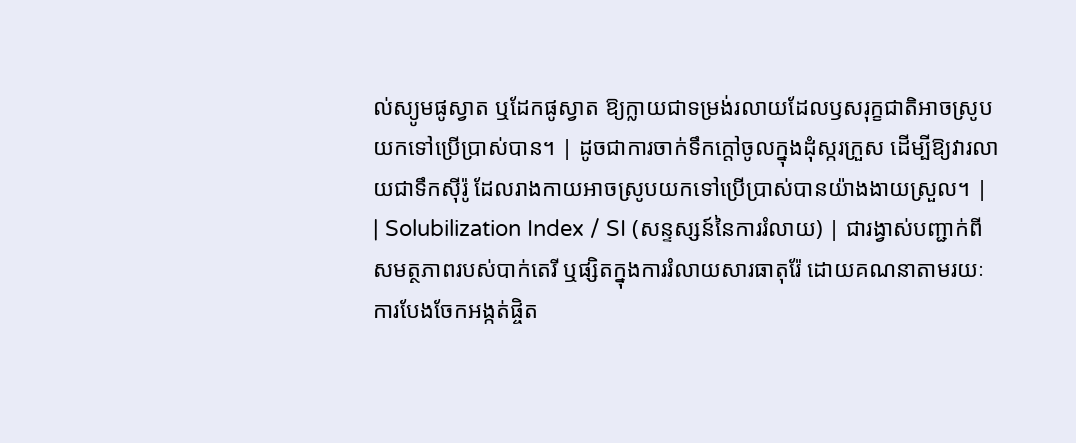ល់ស្យូមផូស្វាត ឬដែកផូស្វាត ឱ្យក្លាយជាទម្រង់រលាយដែលឫសរុក្ខជាតិអាចស្រូបយកទៅប្រើប្រាស់បាន។ | ដូចជាការចាក់ទឹកក្តៅចូលក្នុងដុំស្ករក្រួស ដើម្បីឱ្យវារលាយជាទឹកស៊ីរ៉ូ ដែលរាងកាយអាចស្រូបយកទៅប្រើប្រាស់បានយ៉ាងងាយស្រួល។ |
| Solubilization Index / SI (សន្ទស្សន៍នៃការរំលាយ) | ជារង្វាស់បញ្ជាក់ពីសមត្ថភាពរបស់បាក់តេរី ឬផ្សិតក្នុងការរំលាយសារធាតុរ៉ែ ដោយគណនាតាមរយៈការបែងចែកអង្កត់ផ្ចិត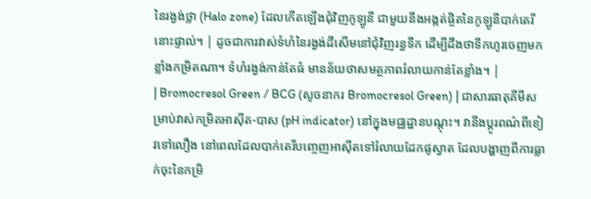នៃរង្វង់ថ្លា (Halo zone) ដែលកើតឡើងជុំវិញកូឡូនី ជាមួយនឹងអង្កត់ផ្ចិតនៃកូឡូនីបាក់តេរីនោះផ្ទាល់។ | ដូចជាការវាស់ទំហំនៃរង្វង់ដីសើមនៅជុំវិញរន្ធទឹក ដើម្បីដឹងថាទឹកហូរចេញមកខ្លាំងកម្រិតណា។ ទំហំរង្វង់កាន់តែធំ មានន័យថាសមត្ថភាពរំលាយកាន់តែខ្លាំង។ |
| Bromocresol Green / BCG (សូចនាករ Bromocresol Green) | ជាសារធាតុគីមីសម្រាប់វាស់កម្រិតអាស៊ីត-បាស (pH indicator) នៅក្នុងមជ្ឈដ្ឋានបណ្តុះ។ វានឹងប្តូរពណ៌ពីខៀវទៅលឿង នៅពេលដែលបាក់តេរីបញ្ចេញអាស៊ីតទៅរំលាយដែកផូស្វាត ដែលបង្ហាញពីការធ្លាក់ចុះនៃកម្រិ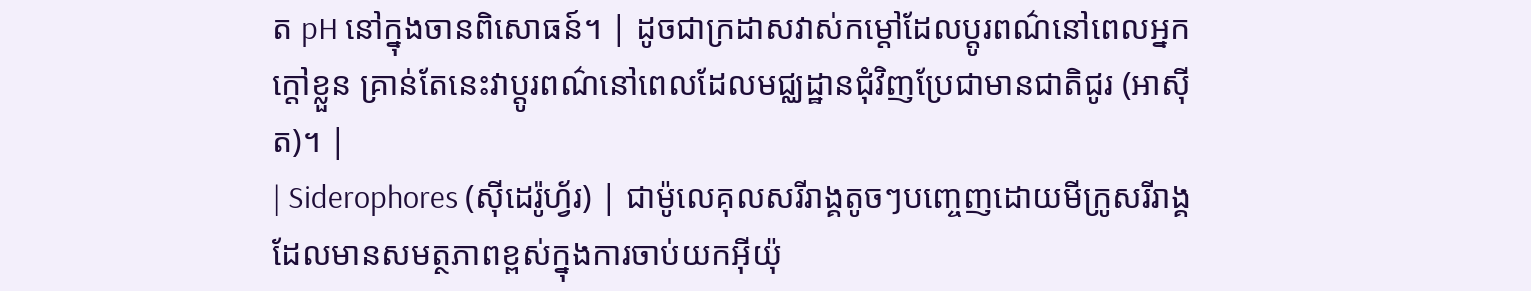ត pH នៅក្នុងចានពិសោធន៍។ | ដូចជាក្រដាសវាស់កម្តៅដែលប្តូរពណ៌នៅពេលអ្នកក្តៅខ្លួន គ្រាន់តែនេះវាប្តូរពណ៌នៅពេលដែលមជ្ឈដ្ឋានជុំវិញប្រែជាមានជាតិជូរ (អាស៊ីត)។ |
| Siderophores (ស៊ីដេរ៉ូហ្វ័រ) | ជាម៉ូលេគុលសរីរាង្គតូចៗបញ្ចេញដោយមីក្រូសរីរាង្គ ដែលមានសមត្ថភាពខ្ពស់ក្នុងការចាប់យកអ៊ីយ៉ុ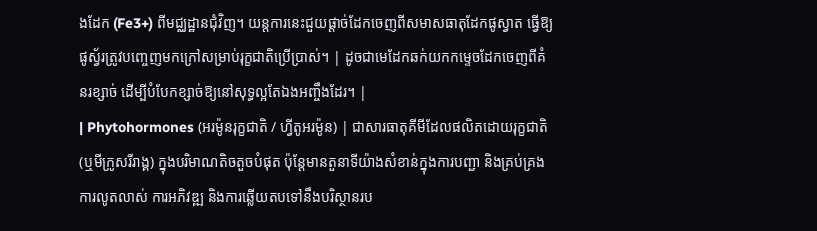ងដែក (Fe3+) ពីមជ្ឈដ្ឋានជុំវិញ។ យន្តការនេះជួយផ្តាច់ដែកចេញពីសមាសធាតុដែកផូស្វាត ធ្វើឱ្យផូស្វ័រត្រូវបញ្ចេញមកក្រៅសម្រាប់រុក្ខជាតិប្រើប្រាស់។ | ដូចជាមេដែកឆក់យកកម្ទេចដែកចេញពីគំនរខ្សាច់ ដើម្បីបំបែកខ្សាច់ឱ្យនៅសុទ្ធល្អតែឯងអញ្ចឹងដែរ។ |
| Phytohormones (អរម៉ូនរុក្ខជាតិ / ហ្វីតូអរម៉ូន) | ជាសារធាតុគីមីដែលផលិតដោយរុក្ខជាតិ (ឬមីក្រូសរីរាង្គ) ក្នុងបរិមាណតិចតួចបំផុត ប៉ុន្តែមានតួនាទីយ៉ាងសំខាន់ក្នុងការបញ្ជា និងគ្រប់គ្រងការលូតលាស់ ការអភិវឌ្ឍ និងការឆ្លើយតបទៅនឹងបរិស្ថានរប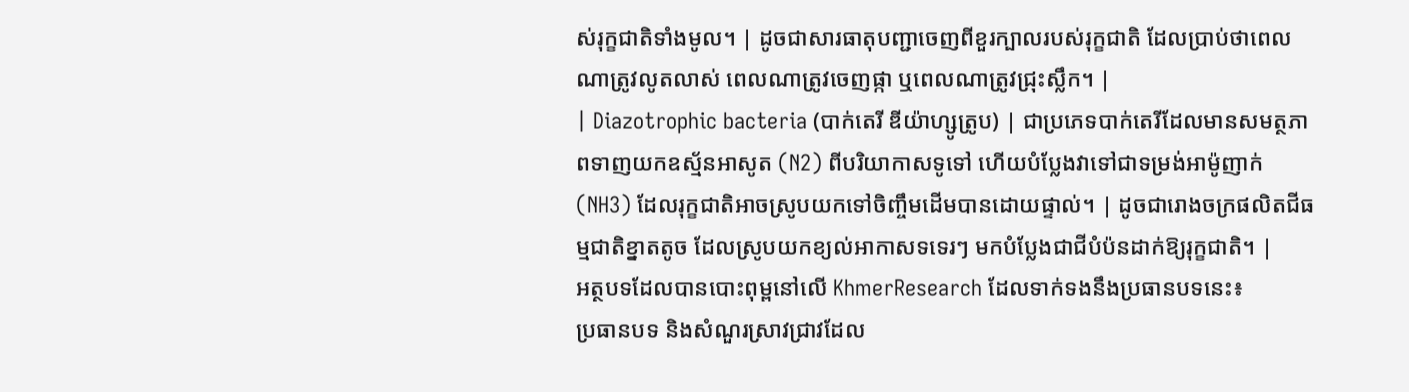ស់រុក្ខជាតិទាំងមូល។ | ដូចជាសារធាតុបញ្ជាចេញពីខួរក្បាលរបស់រុក្ខជាតិ ដែលប្រាប់ថាពេលណាត្រូវលូតលាស់ ពេលណាត្រូវចេញផ្កា ឬពេលណាត្រូវជ្រុះស្លឹក។ |
| Diazotrophic bacteria (បាក់តេរី ឌីយ៉ាហ្សូត្រូប) | ជាប្រភេទបាក់តេរីដែលមានសមត្ថភាពទាញយកឧស្ម័នអាសូត (N2) ពីបរិយាកាសទូទៅ ហើយបំប្លែងវាទៅជាទម្រង់អាម៉ូញាក់ (NH3) ដែលរុក្ខជាតិអាចស្រូបយកទៅចិញ្ចឹមដើមបានដោយផ្ទាល់។ | ដូចជារោងចក្រផលិតជីធម្មជាតិខ្នាតតូច ដែលស្រូបយកខ្យល់អាកាសទទេរៗ មកបំប្លែងជាជីបំប៉នដាក់ឱ្យរុក្ខជាតិ។ |
អត្ថបទដែលបានបោះពុម្ពនៅលើ KhmerResearch ដែលទាក់ទងនឹងប្រធានបទនេះ៖
ប្រធានបទ និងសំណួរស្រាវជ្រាវដែល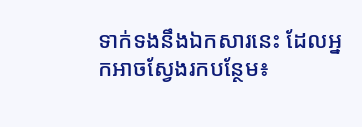ទាក់ទងនឹងឯកសារនេះ ដែលអ្នកអាចស្វែងរកបន្ថែម៖